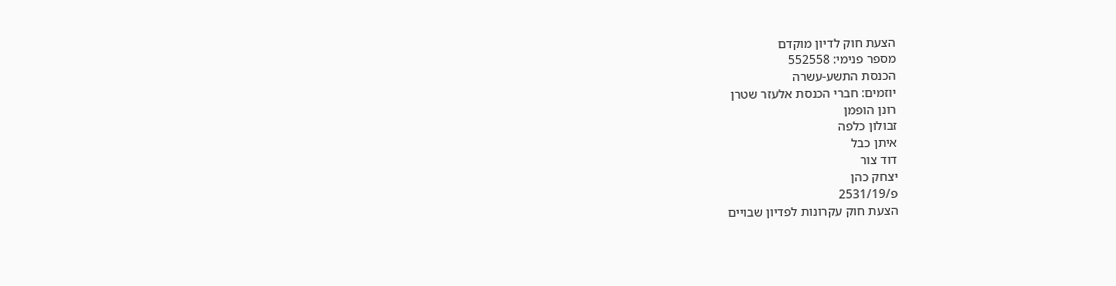הצעת חוק לדיון מוקדם
מספר פנימי: 552558
הכנסת התשע-עשרה
יוזמים: חברי הכנסת אלעזר שטרן
רונן הופמן
זבולון כלפה
איתן כבל
דוד צור
יצחק כהן
פ/2531/19
הצעת חוק עקרונות לפדיון שבויים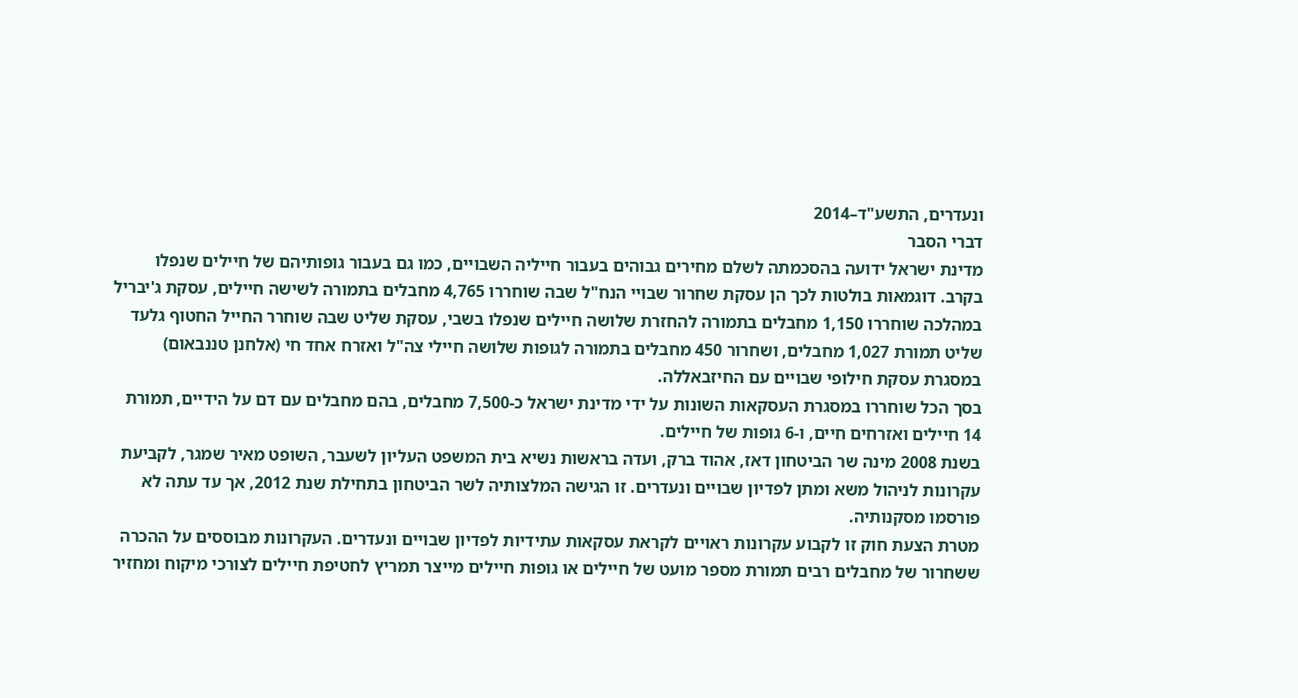ונעדרים, התשע"ד–2014
דברי הסבר
מדינת ישראל ידועה בהסכמתה לשלם מחירים גבוהים בעבור חייליה השבויים, כמו גם בעבור גופותיהם של חיילים שנפלו בקרב. דוגמאות בולטות לכך הן עסקת שחרור שבויי הנח"ל שבה שוחררו 4,765 מחבלים בתמורה לשישה חיילים, עסקת ג'יבריל במהלכה שוחררו 1,150 מחבלים בתמורה להחזרת שלושה חיילים שנפלו בשבי, עסקת שליט שבה שוחרר החייל החטוף גלעד שליט תמורת 1,027 מחבלים, ושחרור 450 מחבלים בתמורה לגופות שלושה חיילי צה"ל ואזרח אחד חי (אלחנן טננבאום) במסגרת עסקת חילופי שבויים עם החיזבאללה.
בסך הכל שוחררו במסגרת העסקאות השונות על ידי מדינת ישראל כ-7,500 מחבלים, בהם מחבלים עם דם על הידיים, תמורת 14 חיילים ואזרחים חיים, ו-6 גופות של חיילים.
בשנת 2008 מינה שר הביטחון דאז, אהוד ברק, ועדה בראשות נשיא בית המשפט העליון לשעבר, השופט מאיר שמגר, לקביעת עקרונות לניהול משא ומתן לפדיון שבויים ונעדרים. זו הגישה המלצותיה לשר הביטחון בתחילת שנת 2012, אך עד עתה לא פורסמו מסקנותיה.
מטרת הצעת חוק זו לקבוע עקרונות ראויים לקראת עסקאות עתידיות לפדיון שבויים ונעדרים. העקרונות מבוססים על ההכרה ששחרור של מחבלים רבים תמורת מספר מועט של חיילים או גופות חיילים מייצר תמריץ לחטיפת חיילים לצורכי מיקוח ומחזיר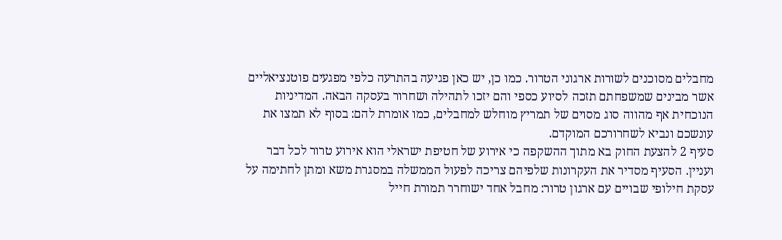מחבלים מסוכנים לשורות ארגוני הטרור. כמו כן, יש כאן פגיעה בהתרעה כלפי מפגעים פוטנציאליים אשר מבינים שמשפחתם תזכה לסיוע כספי והם יזכו לתהילה ושחרור בעסקה הבאה. המדיניות הנוכחית אף מהווה סוג מסוים של תמריץ מוחלש למחבלים, כמו אומרת להם: בסוף לא תמצו את עונשכם ונביא לשחרורכם המוקדם.
סעיף 2 להצעת החוק בא מתוך ההשקפה כי אירוע של חטיפת ישראלי הוא אירוע טרור לכל דבר ועניין. הסעיף מסדיר את העקרונות שלפיהם צריכה לפעול הממשלה במסגרת משא ומתן לחתימה על עסקת חילופי שבויים עם ארגון טרור: מחבל אחד ישוחרר תמורת חייל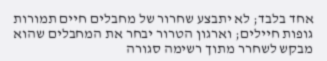אחד בלבד; לא יתבצע שחרור של מחבלים חיים תמורות גופות חיילים; וארגון הטרור יבחר את המחבלים שהוא מבקש לשחרר מתוך רשימה סגורה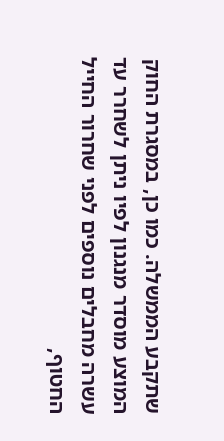שתקבע הממשלה. כמו כן, במסגרת החוק המוצע מוסדר מנגנון לפיו ניתן לשחרר עד עשרה מחבלים נוספים לפני שחרור החייל החטוף,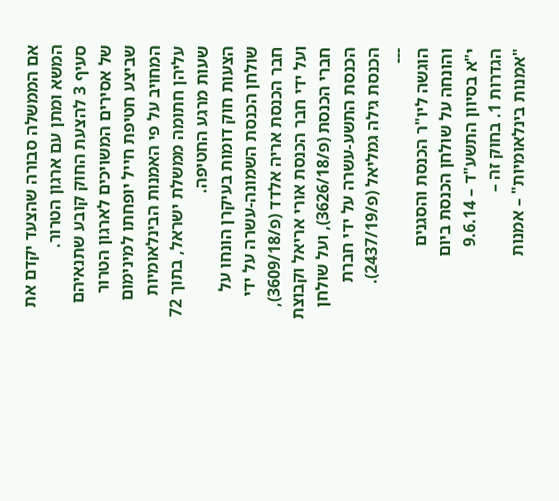אם הממשלה סבורה שהצעד יקדם את המשא ומתן עם ארגון הטרור.
סעיף 3 להצעת החוק קובע שתנאיהם של אסירים המשויכים לארגון הטרור שביצע חטיפת חייל יופחתו למינימום המחויב על פי האמנות הבינלאומיות עליהן חתומה ממשלת ישראל, בתוך 72 שעות מרגע החטיפה.
הצעות חוק דומות בעיקרן הונחו על שולחן הכנסת השמונה-עשרה על ידי חבר הכנסת אריה אלדד (פ/3609/18), ועל ידי חבר הכנסת אורי אריאל וקבוצת חברי הכנסת (פ/3626/18), ועל שולחן הכנסת התשע-עשרה על ידי חברת הכנסת גילה גמליאל (פ/2437/19).
---
הוגשה ליו"ר הכנסת והסגנים
והונחה על שולחן הכנסת ביום
י"א בסיוון התשע"ד – 9.6.14
הגדרות 1. בחוק זה –
"אמנות בינלאומיות" – אמנות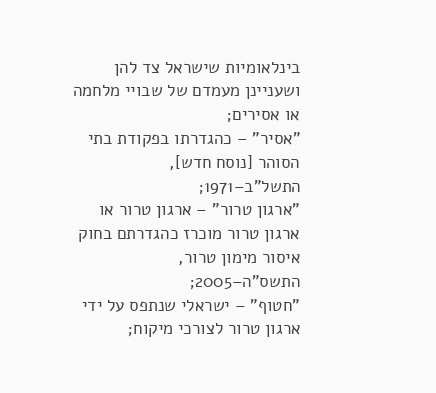בינלאומיות שישראל צד להן ושעניינן מעמדם של שבויי מלחמה או אסירים;
"אסיר" – כהגדרתו בפקודת בתי הסוהר [נוסח חדש], התשל"ב–1971;
"ארגון טרור" – ארגון טרור או ארגון טרור מוכרז כהגדרתם בחוק איסור מימון טרור, התשס"ה–2005;
"חטוף" – ישראלי שנתפס על ידי ארגון טרור לצורכי מיקוח;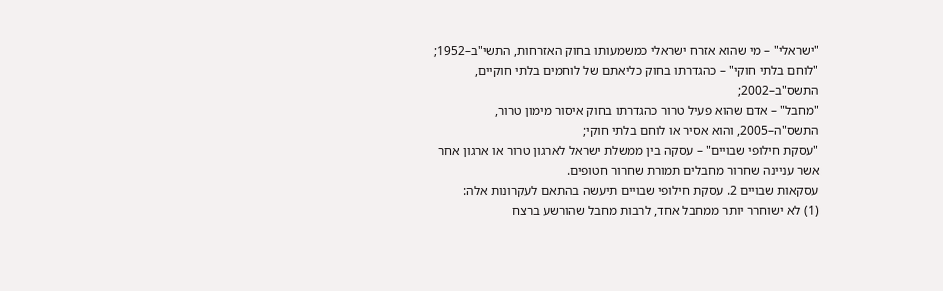"ישראלי" – מי שהוא אזרח ישראלי כמשמעותו בחוק האזרחות, התשי"ב–1952;
"לוחם בלתי חוקי" – כהגדרתו בחוק כליאתם של לוחמים בלתי חוקיים, התשס"ב–2002;
"מחבל" – אדם שהוא פעיל טרור כהגדרתו בחוק איסור מימון טרור, התשס"ה–2005, והוא אסיר או לוחם בלתי חוקי;
"עסקת חילופי שבויים" – עסקה בין ממשלת ישראל לארגון טרור או ארגון אחר אשר עניינה שחרור מחבלים תמורת שחרור חטופים.
עסקאות שבויים 2. עסקת חילופי שבויים תיעשה בהתאם לעקרונות אלה:
(1) לא ישוחרר יותר ממחבל אחד, לרבות מחבל שהורשע ברצח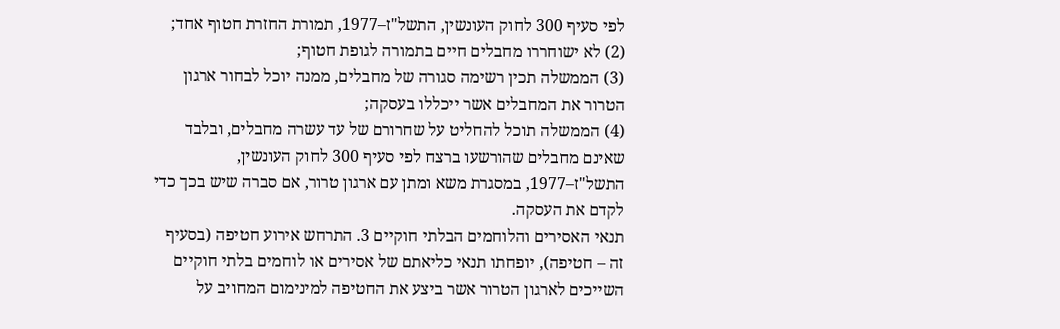לפי סעיף 300 לחוק העונשין, התשל"ז–1977, תמורת החזרת חטוף אחד;
(2) לא ישוחררו מחבלים חיים בתמורה לגופת חטוף;
(3) הממשלה תכין רשימה סגורה של מחבלים, ממנה יוכל לבחור ארגון הטרור את המחבלים אשר ייכללו בעסקה;
(4) הממשלה תוכל להחליט על שחרורם של עד עשרה מחבלים, ובלבד שאינם מחבלים שהורשעו ברצח לפי סעיף 300 לחוק העונשין, התשל"ז–1977, במסגרת משא ומתן עם ארגון טרור, אם סברה שיש בכך כדי לקדם את העסקה.
תנאי האסירים והלוחמים הבלתי חוקיים 3. התרחש אירוע חטיפה (בסעיף זה – חטיפה), יופחתו תנאי כליאתם של אסירים או לוחמים בלתי חוקיים השייכים לארגון הטרור אשר ביצע את החטיפה למינימום המחויב על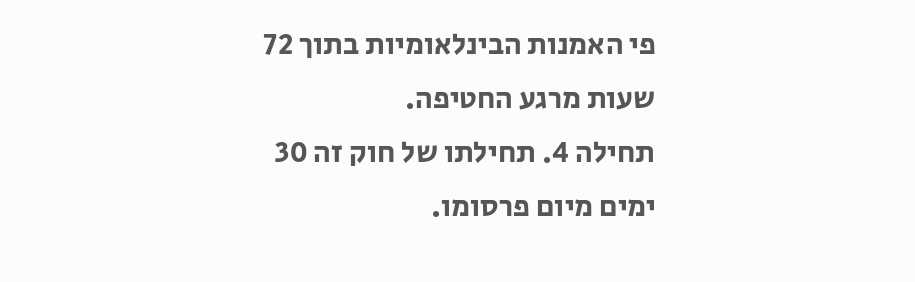פי האמנות הבינלאומיות בתוך 72 שעות מרגע החטיפה.
תחילה 4. תחילתו של חוק זה 30 ימים מיום פרסומו.